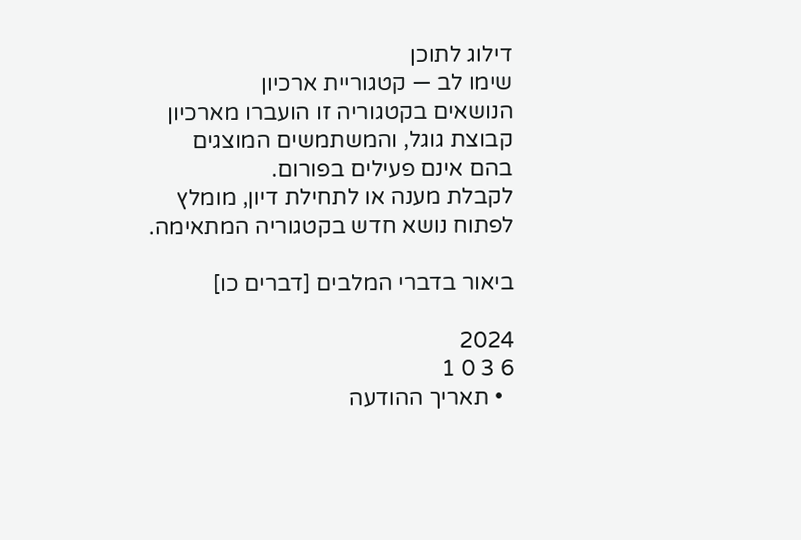דילוג לתוכן
שימו לב — קטגוריית ארכיון
הנושאים בקטגוריה זו הועברו מארכיון קבוצת גוגל, והמשתמשים המוצגים בהם אינם פעילים בפורום.
לקבלת מענה או לתחילת דיון, מומלץ לפתוח נושא חדש בקטגוריה המתאימה.

ביאור בדברי המלבים [דברים כו]

2024
6 3 0 1
  • תאריך ההודעה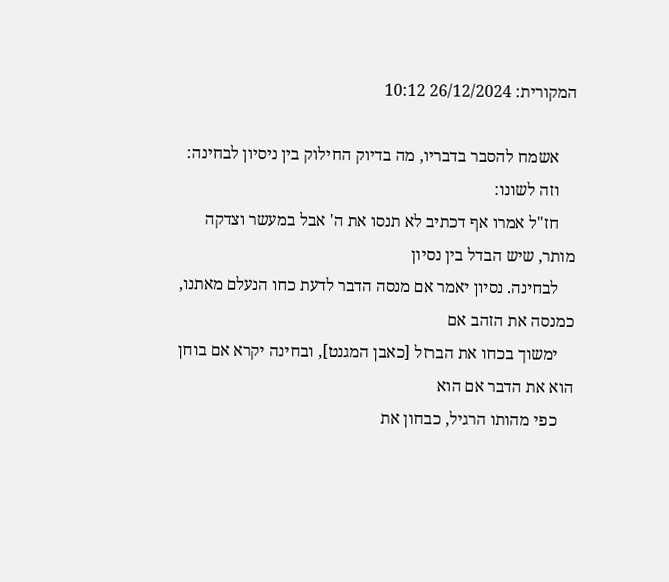המקורית: 26/12/2024 10:12

    אשמח להסבר בדבריו, מה בדיוק החילוק בין ניסיון לבחינה:
    וזה לשונו:
    חז"ל אמרו אף דכתיב לא תנסו את ה' אבל במעשר וצדקה מותר, שיש הבדל בין נסיון
    לבחינה. נסיון יאמר אם מנסה הדבר לדעת כחו הנעלם מאתנו, כמנסה את הזהב אם
    ימשוך בכחו את הברזל [כאבן המגנט], ובחינה יקרא אם בוחן הוא את הדבר אם הוא
    כפי מהותו הרגיל, כבחון את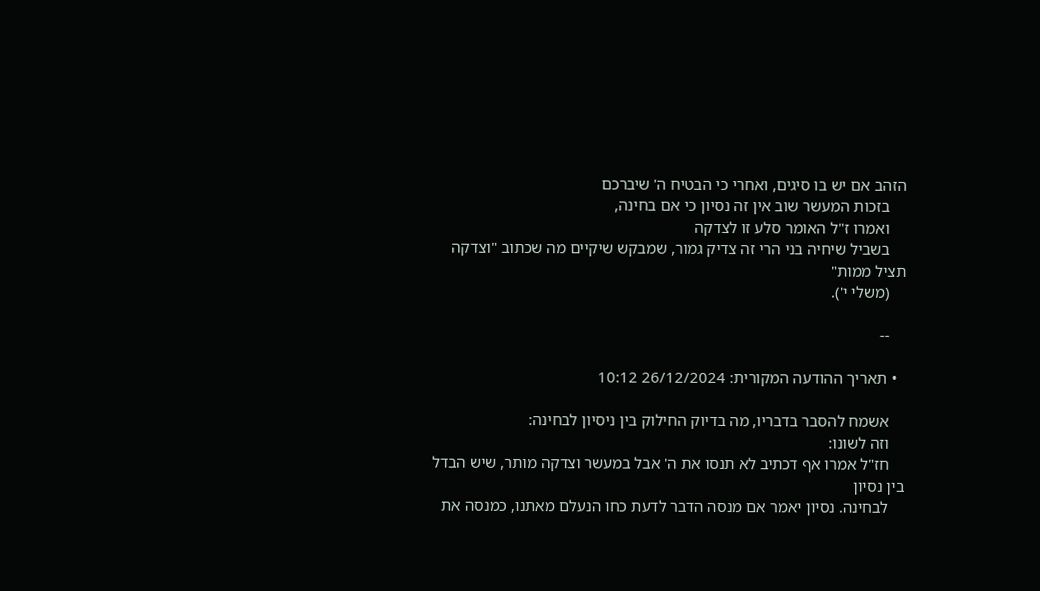הזהב אם יש בו סיגים, ואחרי כי הבטיח ה' שיברכם
    בזכות המעשר שוב אין זה נסיון כי אם בחינה,
    ואמרו ז"ל האומר סלע זו לצדקה
    בשביל שיחיה בני הרי זה צדיק גמור, שמבקש שיקיים מה שכתוב "וצדקה תציל ממות"
    (משלי י').

    --

  • תאריך ההודעה המקורית: 26/12/2024 10:12

    אשמח להסבר בדבריו, מה בדיוק החילוק בין ניסיון לבחינה:
    וזה לשונו:
    חז"ל אמרו אף דכתיב לא תנסו את ה' אבל במעשר וצדקה מותר, שיש הבדל בין נסיון
    לבחינה. נסיון יאמר אם מנסה הדבר לדעת כחו הנעלם מאתנו, כמנסה את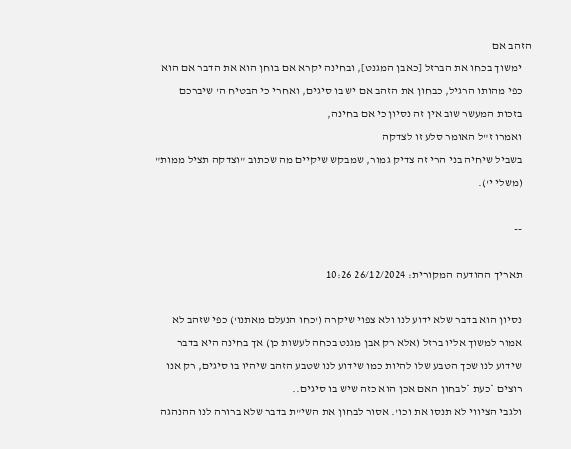הזהב אם
    ימשוך בכחו את הברזל [כאבן המגנט], ובחינה יקרא אם בוחן הוא את הדבר אם הוא
    כפי מהותו הרגיל, כבחון את הזהב אם יש בו סיגים, ואחרי כי הבטיח ה' שיברכם
    בזכות המעשר שוב אין זה נסיון כי אם בחינה,
    ואמרו ז"ל האומר סלע זו לצדקה
    בשביל שיחיה בני הרי זה צדיק גמור, שמבקש שיקיים מה שכתוב "וצדקה תציל ממות"
    (משלי י').

    --

    תאריך ההודעה המקורית: 26/12/2024 10:26

    נסיון הוא בדבר שלא ידוע לנו ולא צפוי שיקרה ('כחו הנעלם מאתנו') כפי שזהב לא
    אמור למשוך אליו ברזל (אלא רק אבן מגנט בכחה לעשות כן) אך בחינה היא בדבר
    שידוע לנו שכך הטבע שלו להיות כמו שידוע לנו שטבע הזהב שיהיו בו סיגים, רק אנו
    רוצים *כעת *לבחון האם אכן הוא כזה שיש בו סיגים..
    ולגבי הציווי לא תנסו את וכו'. אסור לבחון את השי"ת בדבר שלא ברורה לנו ההנהגה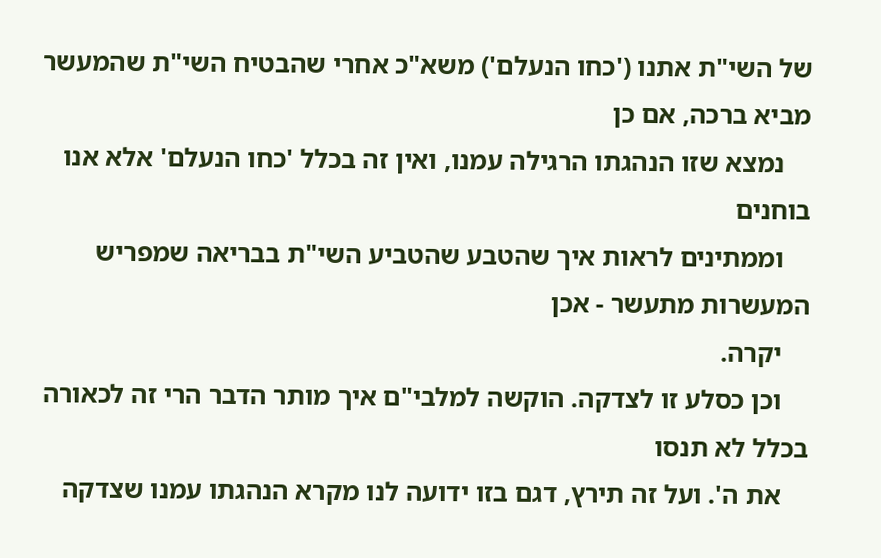של השי"ת אתנו ('כחו הנעלם') משא"כ אחרי שהבטיח השי"ת שהמעשר מביא ברכה, אם כן
    נמצא שזו הנהגתו הרגילה עמנו, ואין זה בכלל 'כחו הנעלם' אלא אנו בוחנים
    וממתינים לראות איך שהטבע שהטביע השי"ת בבריאה שמפריש המעשרות מתעשר - אכן
    יקרה.
    וכן כסלע זו לצדקה. הוקשה למלבי"ם איך מותר הדבר הרי זה לכאורה בכלל לא תנסו
    את ה'. ועל זה תירץ, דגם בזו ידועה לנו מקרא הנהגתו עמנו שצדקה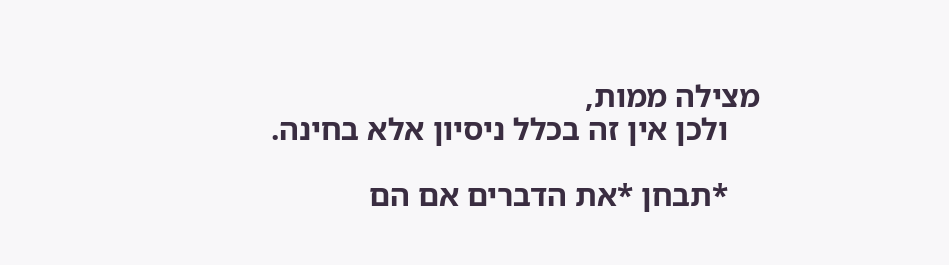מצילה ממות,
    ולכן אין זה בכלל ניסיון אלא בחינה.

    *תבחן *את הדברים אם הם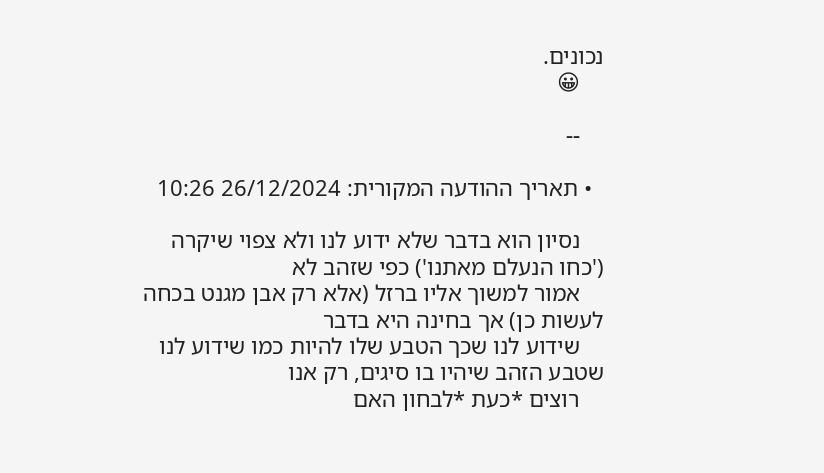נכונים.
    😀

    --

  • תאריך ההודעה המקורית: 26/12/2024 10:26

    נסיון הוא בדבר שלא ידוע לנו ולא צפוי שיקרה ('כחו הנעלם מאתנו') כפי שזהב לא
    אמור למשוך אליו ברזל (אלא רק אבן מגנט בכחה לעשות כן) אך בחינה היא בדבר
    שידוע לנו שכך הטבע שלו להיות כמו שידוע לנו שטבע הזהב שיהיו בו סיגים, רק אנו
    רוצים *כעת *לבחון האם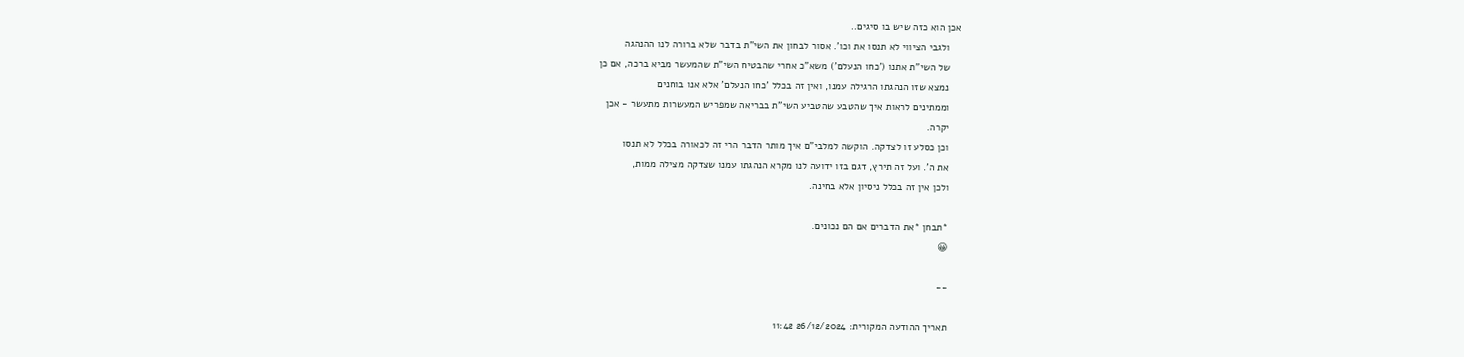אכן הוא כזה שיש בו סיגים..
    ולגבי הציווי לא תנסו את וכו'. אסור לבחון את השי"ת בדבר שלא ברורה לנו ההנהגה
    של השי"ת אתנו ('כחו הנעלם') משא"כ אחרי שהבטיח השי"ת שהמעשר מביא ברכה, אם כן
    נמצא שזו הנהגתו הרגילה עמנו, ואין זה בכלל 'כחו הנעלם' אלא אנו בוחנים
    וממתינים לראות איך שהטבע שהטביע השי"ת בבריאה שמפריש המעשרות מתעשר - אכן
    יקרה.
    וכן כסלע זו לצדקה. הוקשה למלבי"ם איך מותר הדבר הרי זה לכאורה בכלל לא תנסו
    את ה'. ועל זה תירץ, דגם בזו ידועה לנו מקרא הנהגתו עמנו שצדקה מצילה ממות,
    ולכן אין זה בכלל ניסיון אלא בחינה.

    *תבחן *את הדברים אם הם נכונים.
    😀

    --

    תאריך ההודעה המקורית: 26/12/2024 11:42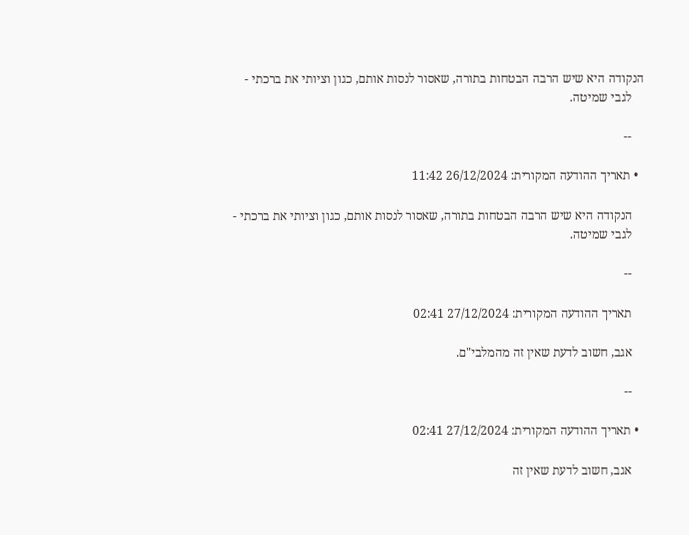הנקודה היא שיש הרבה הבטחות בתורה, שאסור לנסות אותם, כגון וציותי את ברכתי -
    לגבי שמיטה.

    --

  • תאריך ההודעה המקורית: 26/12/2024 11:42

    הנקודה היא שיש הרבה הבטחות בתורה, שאסור לנסות אותם, כגון וציותי את ברכתי -
    לגבי שמיטה.

    --

    תאריך ההודעה המקורית: 27/12/2024 02:41

    אגב, חשוב לדעת שאין זה מהמלבי"ם.

    --

  • תאריך ההודעה המקורית: 27/12/2024 02:41

    אגב, חשוב לדעת שאין זה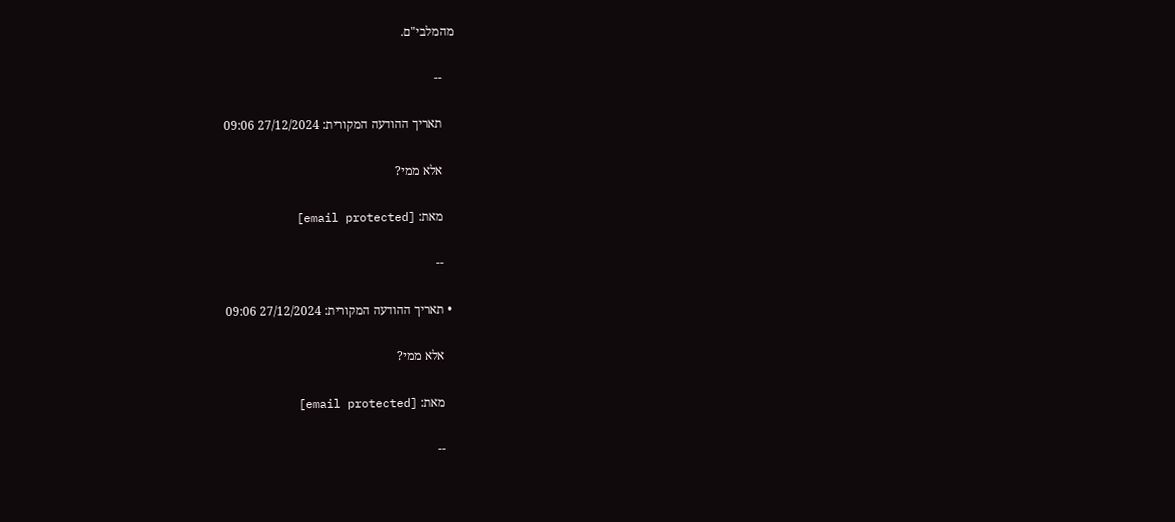מהמלבי"ם.

    --

    תאריך ההודעה המקורית: 27/12/2024 09:06

    אלא ממי?

    מאת: [email protected]

    --

  • תאריך ההודעה המקורית: 27/12/2024 09:06

    אלא ממי?

    מאת: [email protected]

    --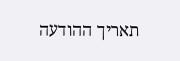תאריך ההודעה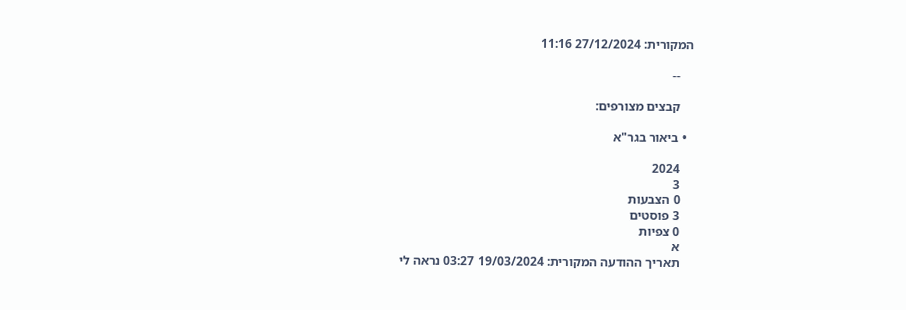המקורית: 27/12/2024 11:16

    --

    קבצים מצורפים:

  • ביאור בגר"א

    2024
    3
    0 הצבעות
    3 פוסטים
    0 צפיות
    א
    תאריך ההודעה המקורית: 19/03/2024 03:27 נראה לי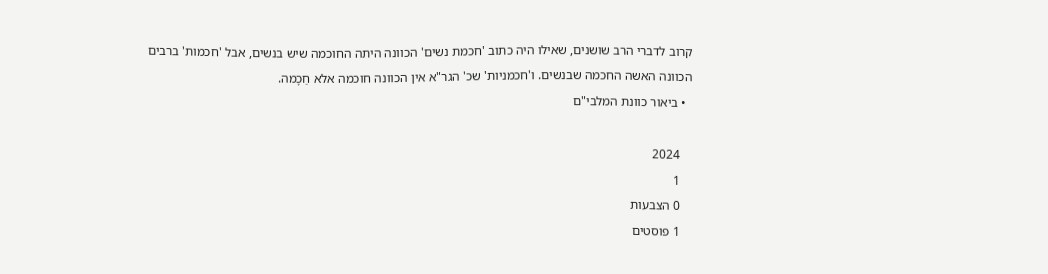קרוב לדברי הרב שושנים, שאילו היה כתוב 'חכמת נשים' הכוונה היתה החוכמה שיש בנשים, אבל 'חכמות' ברבים הכוונה האשה החכמה שבנשים. ו'חכמניות' שכ' הגר"א אין הכוונה חוכמה אלא חַכָמה.
  • ביאור כוונת המלבי"ם

    2024
    1
    0 הצבעות
    1 פוסטים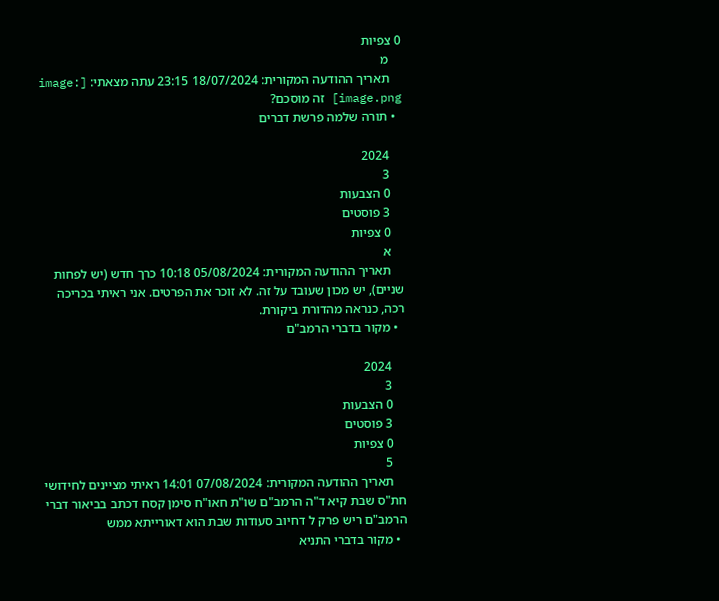0 צפיות
    מ
    תאריך ההודעה המקורית: 18/07/2024 23:15 עתה מצאתי: [image: image.png] זה מוסכם?
  • תורה שלמה פרשת דברים

    2024
    3
    0 הצבעות
    3 פוסטים
    0 צפיות
    א
    תאריך ההודעה המקורית: 05/08/2024 10:18 כרך חדש (יש לפחות שניים), יש מכון שעובד על זה. לא זוכר את הפרטים. אני ראיתי בכריכה רכה, כנראה מהדורת ביקורת.
  • מקור בדברי הרמב"ם

    2024
    3
    0 הצבעות
    3 פוסטים
    0 צפיות
    5
    תאריך ההודעה המקורית: 07/08/2024 14:01 ראיתי מציינים לחידושי חת"ס שבת קיא ד"ה הרמב"ם שו"ת חאו"ח סימן קסח דכתב בביאור דברי הרמב"ם ריש פרק ל דחיוב סעודות שבת הוא דאורייתא ממש
  • מקור בדברי התניא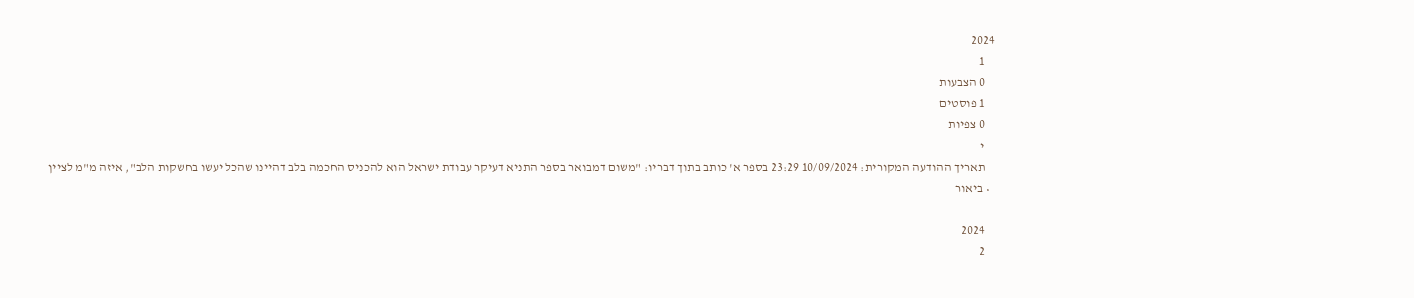2024
    1
    0 הצבעות
    1 פוסטים
    0 צפיות
    י
    תאריך ההודעה המקורית: 10/09/2024 23:29 בספר א' כותב בתוך דבריו: "משום דמבואר בספר התניא דעיקר עבודת ישראל הוא להכניס החכמה בלב דהיינו שהכל יעשו בחשקות הלב", איזה מ"מ לציין
  • ביאור

    2024
    2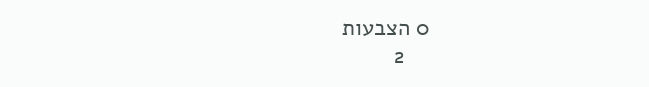0 הצבעות
    2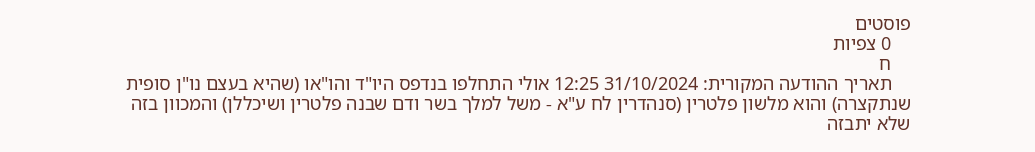פוסטים
    0 צפיות
    ח
    תאריך ההודעה המקורית: 31/10/2024 12:25 אולי התחלפו בנדפס היו"ד והו"או (שהיא בעצם נו"ן סופית שנתקצרה) והוא מלשון פלטרין (סנהדרין לח ע"א - משל למלך בשר ודם שבנה פלטרין ושיכללן) והמכוון בזה שלא יתבזה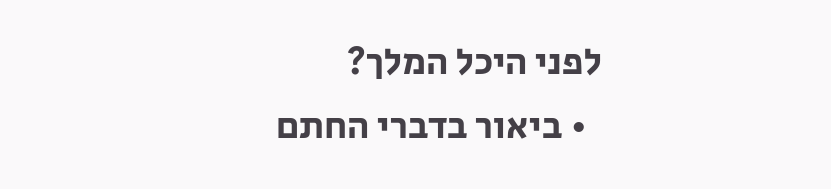לפני היכל המלך?
  • ביאור בדברי החתם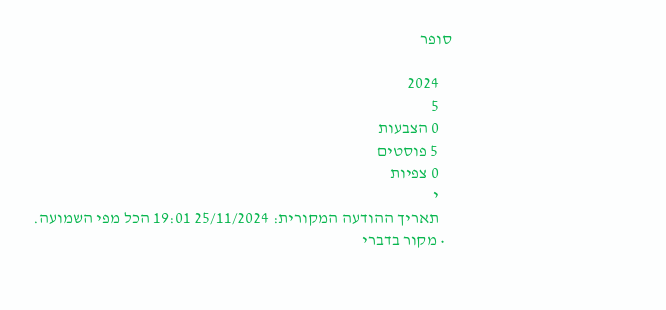סופר

    2024
    5
    0 הצבעות
    5 פוסטים
    0 צפיות
    י
    תאריך ההודעה המקורית: 25/11/2024 19:01 הכל מפי השמועה.
  • מקור בדברי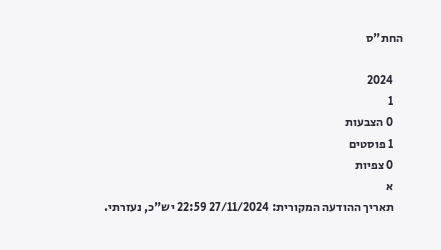החת"ס

    2024
    1
    0 הצבעות
    1 פוסטים
    0 צפיות
    א
    תאריך ההודעה המקורית: 27/11/2024 22:59 יש"כ, נעזרתי.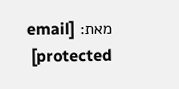מאת: [email protected]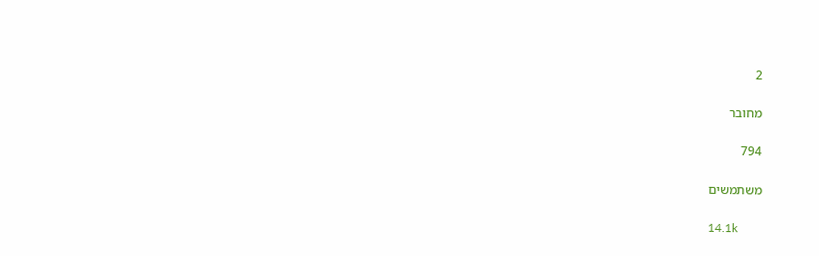2

מחובר

794

משתמשים

14.1k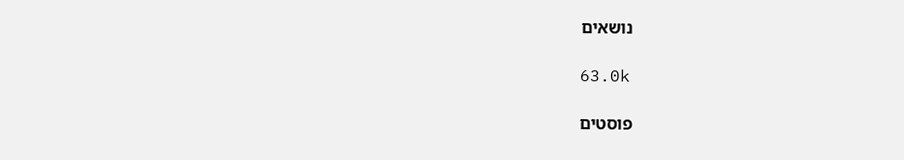נושאים

63.0k

פוסטים